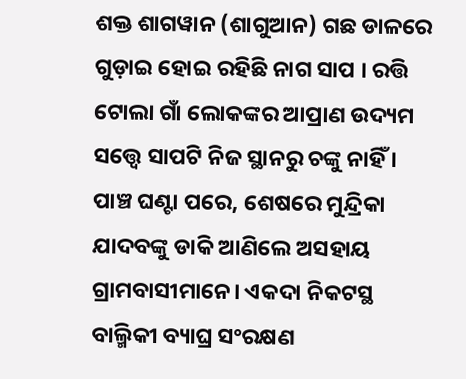ଶକ୍ତ ଶାଗୱାନ (ଶାଗୁଆନ) ଗଛ ଡାଳରେ ଗୁଡ଼ାଇ ହୋଇ ରହିଛି ନାଗ ସାପ । ରତ୍ତି ଟୋଲା ଗାଁ ଲୋକଙ୍କର ଆପ୍ରାଣ ଉଦ୍ୟମ ସତ୍ତ୍ୱେ ସାପଟି ନିଜ ସ୍ଥାନରୁ ଚଙ୍କୁ ନାହିଁ ।
ପାଞ୍ଚ ଘଣ୍ଟା ପରେ, ଶେଷରେ ମୁନ୍ଦ୍ରିକା ଯାଦବଙ୍କୁ ଡାକି ଆଣିଲେ ଅସହାୟ ଗ୍ରାମବାସୀମାନେ। ଏକଦା ନିକଟସ୍ଥ ବାଲ୍ମିକୀ ବ୍ୟାଘ୍ର ସଂରକ୍ଷଣ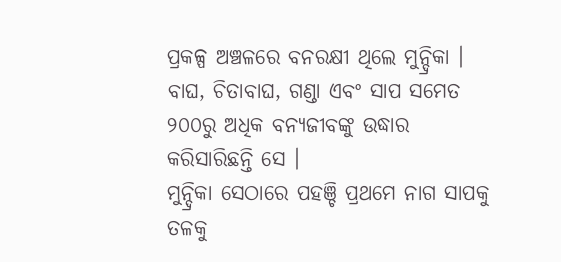ପ୍ରକଳ୍ପ ଅଞ୍ଚଳରେ ବନରକ୍ଷୀ ଥିଲେ ମୁନ୍ଦ୍ରିକା । ବାଘ, ଚିତାବାଘ, ଗଣ୍ଡା ଏବଂ ସାପ ସମେତ ୨୦୦ରୁ ଅଧିକ ବନ୍ୟଜୀବଙ୍କୁ ଉଦ୍ଧାର କରିସାରିଛନ୍ତି ସେ ।
ମୁନ୍ଦ୍ରିକା ସେଠାରେ ପହଞ୍ଚି ପ୍ରଥମେ ନାଗ ସାପକୁ ତଳକୁ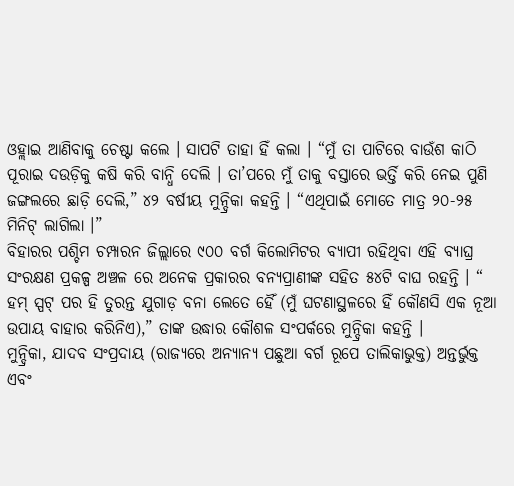ଓହ୍ଲାଇ ଆଣିବାକୁ ଚେଷ୍ଟା କଲେ । ସାପଟି ତାହା ହିଁ କଲା । “ମୁଁ ତା ପାଟିରେ ବାଉଁଶ କାଠି ପୂରାଇ ଦଉଡ଼ିକୁ କଷି କରି ବାନ୍ଧି ଦେଲି । ତା’ପରେ ମୁଁ ତାକୁ ବସ୍ତାରେ ଭର୍ତ୍ତି କରି ନେଇ ପୁଣି ଜଙ୍ଗଲରେ ଛାଡ଼ି ଦେଲି,” ୪୨ ବର୍ଷୀୟ ମୁନ୍ଦ୍ରିକା କହନ୍ତି । “ଏଥିପାଇଁ ମୋତେ ମାତ୍ର ୨୦-୨୫ ମିନିଟ୍ ଲାଗିଲା ।”
ବିହାରର ପଶ୍ଚିମ ଚମ୍ପାରନ ଜିଲ୍ଲାରେ ୯୦୦ ବର୍ଗ କିଲୋମିଟର ବ୍ୟାପୀ ରହିଥିବା ଏହି ବ୍ୟାଘ୍ର ସଂରକ୍ଷଣ ପ୍ରକଳ୍ପ ଅଞ୍ଚଳ ରେ ଅନେକ ପ୍ରକାରର ବନ୍ୟପ୍ରାଣୀଙ୍କ ସହିତ ୫୪ଟି ବାଘ ରହନ୍ତି । “ ହମ୍ ସ୍ପଟ୍ ପର ହି ତୁରନ୍ତ ଯୁଗାଡ଼ ବନା ଲେତେ ହୈଁ (ମୁଁ ଘଟଣାସ୍ଥଳରେ ହିଁ କୌଣସି ଏକ ନୂଆ ଉପାୟ ବାହାର କରିନିଏ),” ତାଙ୍କ ଉଦ୍ଧାର କୌଶଳ ସଂପର୍କରେ ମୁନ୍ଦ୍ରିକା କହନ୍ତି ।
ମୁନ୍ଦ୍ରିକା, ଯାଦବ ସଂପ୍ରଦାୟ (ରାଜ୍ୟରେ ଅନ୍ୟାନ୍ୟ ପଛୁଆ ବର୍ଗ ରୂପେ ତାଲିକାଭୁକ୍ତ) ଅନ୍ତର୍ଭୁକ୍ତ ଏବଂ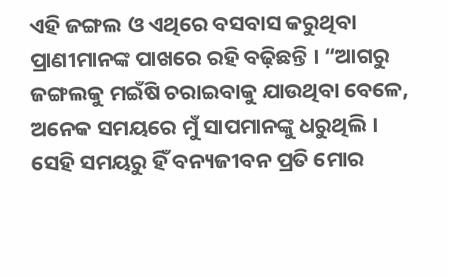ଏହି ଜଙ୍ଗଲ ଓ ଏଥିରେ ବସବାସ କରୁଥିବା ପ୍ରାଣୀମାନଙ୍କ ପାଖରେ ରହି ବଢ଼ିଛନ୍ତି । “ଆଗରୁ ଜଙ୍ଗଲକୁ ମଇଁଷି ଚରାଇବାକୁ ଯାଉଥିବା ବେଳେ, ଅନେକ ସମୟରେ ମୁଁ ସାପମାନଙ୍କୁ ଧରୁଥିଲି । ସେହି ସମୟରୁ ହିଁ ବନ୍ୟଜୀବନ ପ୍ରତି ମୋର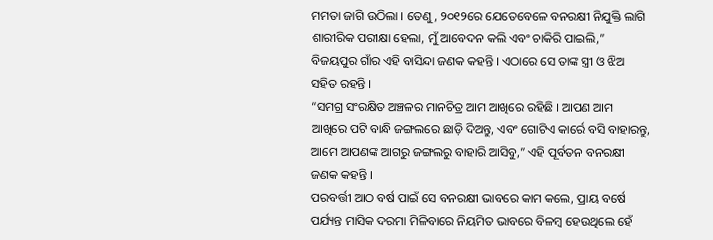ମମତା ଜାଗି ଉଠିଲା । ତେଣୁ, ୨୦୧୨ରେ ଯେତେବେଳେ ବନରକ୍ଷୀ ନିଯୁକ୍ତି ଲାଗି ଶାରୀରିକ ପରୀକ୍ଷା ହେଲା, ମୁଁ ଆବେଦନ କଲି ଏବଂ ଚାକିରି ପାଇଲି,” ବିଜୟପୁର ଗାଁର ଏହି ବାସିନ୍ଦା ଜଣକ କହନ୍ତି । ଏଠାରେ ସେ ତାଙ୍କ ସ୍ତ୍ରୀ ଓ ଝିଅ ସହିତ ରହନ୍ତି ।
“ସମଗ୍ର ସଂରକ୍ଷିତ ଅଞ୍ଚଳର ମାନଚିତ୍ର ଆମ ଆଖିରେ ରହିଛି । ଆପଣ ଆମ ଆଖିରେ ପଟି ବାନ୍ଧି ଜଙ୍ଗଲରେ ଛାଡ଼ି ଦିଅନ୍ତୁ, ଏବଂ ଗୋଟିଏ କାର୍ରେ ବସି ବାହାରନ୍ତୁ, ଆମେ ଆପଣଙ୍କ ଆଗରୁ ଜଙ୍ଗଲରୁ ବାହାରି ଆସିବୁ,” ଏହି ପୂର୍ବତନ ବନରକ୍ଷୀ ଜଣକ କହନ୍ତି ।
ପରବର୍ତ୍ତୀ ଆଠ ବର୍ଷ ପାଇଁ ସେ ବନରକ୍ଷୀ ଭାବରେ କାମ କଲେ, ପ୍ରାୟ ବର୍ଷେ ପର୍ଯ୍ୟନ୍ତ ମାସିକ ଦରମା ମିଳିବାରେ ନିୟମିତ ଭାବରେ ବିଳମ୍ବ ହେଉଥିଲେ ହେଁ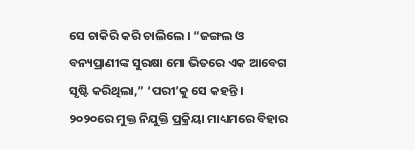ସେ ଚାକିରି କରି ଚାଲିଲେ । “ଜଙ୍ଗଲ ଓ ବନ୍ୟପ୍ରାଣୀଙ୍କ ସୁରକ୍ଷା ମୋ ଭିତରେ ଏକ ଆବେଗ ସୃଷ୍ଟି କରିଥିଲା,” ‘ପରୀ’କୁ ସେ କହନ୍ତି ।
୨୦୨୦ରେ ମୁକ୍ତ ନିଯୁକ୍ତି ପ୍ରକ୍ରିୟା ମାଧ୍ୟମରେ ବିହାର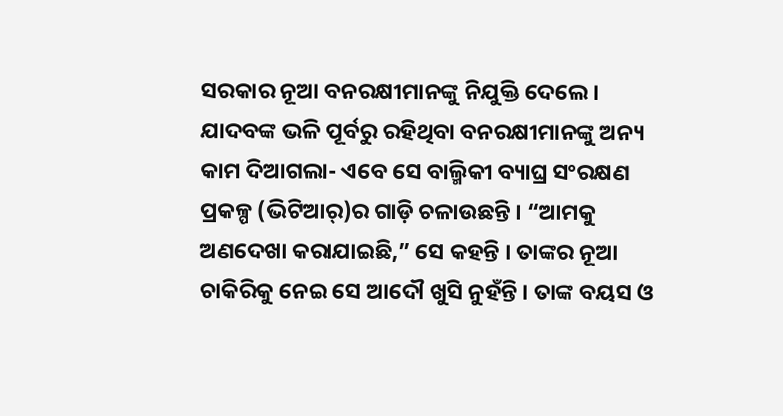ସରକାର ନୂଆ ବନରକ୍ଷୀମାନଙ୍କୁ ନିଯୁକ୍ତି ଦେଲେ । ଯାଦବଙ୍କ ଭଳି ପୂର୍ବରୁ ରହିଥିବା ବନରକ୍ଷୀମାନଙ୍କୁ ଅନ୍ୟ କାମ ଦିଆଗଲା- ଏବେ ସେ ବାଲ୍ମିକୀ ବ୍ୟାଘ୍ର ସଂରକ୍ଷଣ ପ୍ରକଳ୍ପ (ଭିଟିଆର୍)ର ଗାଡ଼ି ଚଳାଉଛନ୍ତି । “ଆମକୁ ଅଣଦେଖା କରାଯାଇଛି,” ସେ କହନ୍ତି । ତାଙ୍କର ନୂଆ ଚାକିରିକୁ ନେଇ ସେ ଆଦୌ ଖୁସି ନୁହଁନ୍ତି । ତାଙ୍କ ବୟସ ଓ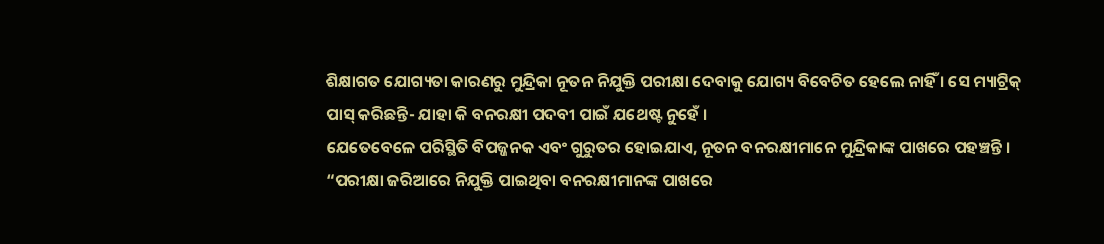ଶିକ୍ଷାଗତ ଯୋଗ୍ୟତା କାରଣରୁ ମୁନ୍ଦ୍ରିକା ନୂତନ ନିଯୁକ୍ତି ପରୀକ୍ଷା ଦେବାକୁ ଯୋଗ୍ୟ ବିବେଚିତ ହେଲେ ନାହିଁ । ସେ ମ୍ୟାଟ୍ରିକ୍ ପାସ୍ କରିଛନ୍ତି- ଯାହା କି ବନରକ୍ଷୀ ପଦବୀ ପାଇଁ ଯଥେଷ୍ଟ ନୁହେଁ ।
ଯେତେବେଳେ ପରିସ୍ଥିତି ବିପଜ୍ଜନକ ଏବଂ ଗୁରୁତର ହୋଇଯାଏ, ନୂତନ ବନରକ୍ଷୀମାନେ ମୁନ୍ଦ୍ରିକାଙ୍କ ପାଖରେ ପହଞ୍ଚନ୍ତି । “ପରୀକ୍ଷା ଜରିଆରେ ନିଯୁକ୍ତି ପାଇଥିବା ବନରକ୍ଷୀମାନଙ୍କ ପାଖରେ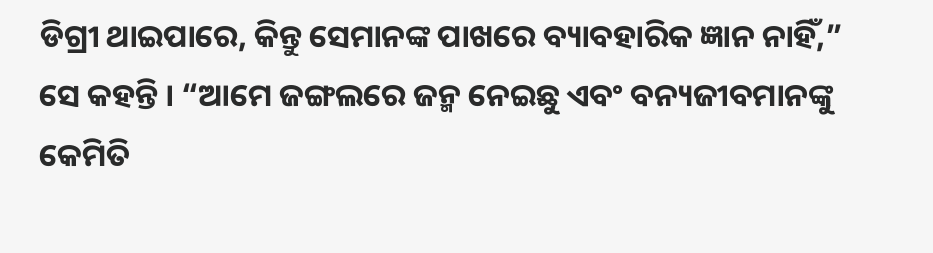ଡିଗ୍ରୀ ଥାଇପାରେ, କିନ୍ତୁ ସେମାନଙ୍କ ପାଖରେ ବ୍ୟାବହାରିକ ଜ୍ଞାନ ନାହିଁ,” ସେ କହନ୍ତି । “ଆମେ ଜଙ୍ଗଲରେ ଜନ୍ମ ନେଇଛୁ ଏବଂ ବନ୍ୟଜୀବମାନଙ୍କୁ କେମିତି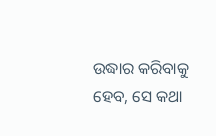ଉଦ୍ଧାର କରିବାକୁ ହେବ, ସେ କଥା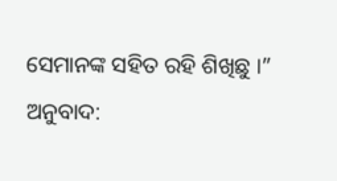ସେମାନଙ୍କ ସହିତ ରହି ଶିଖିଛୁ ।”
ଅନୁବାଦ: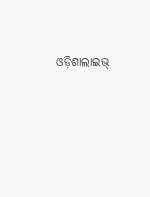ଓଡ଼ିଶାଲାଇଭ୍